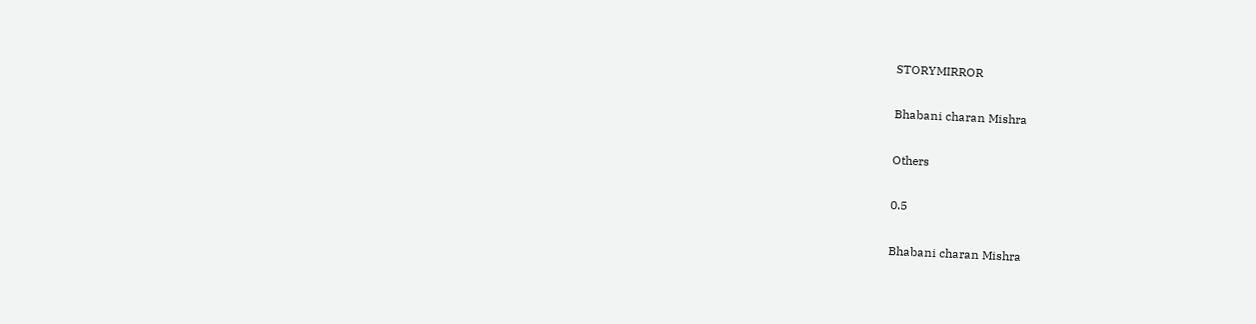STORYMIRROR

Bhabani charan Mishra

Others

0.5

Bhabani charan Mishra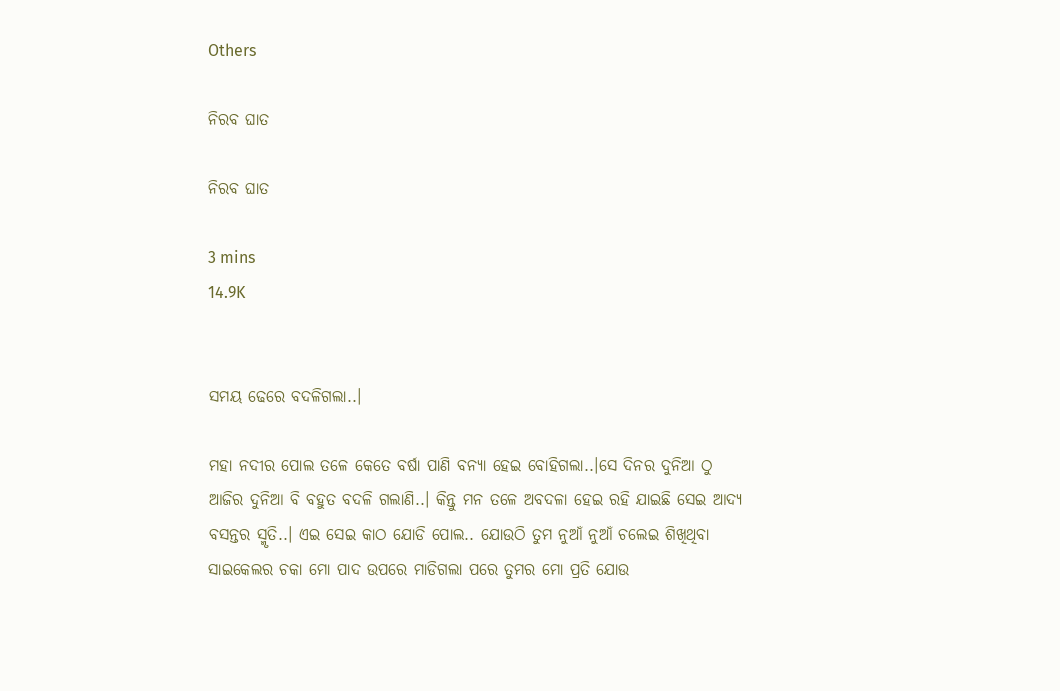Others

ନିରବ ଘାତ

ନିରବ ଘାତ

3 mins
14.9K


ସମୟ ଢେରେ ବଦଳିଗଲା..।

ମହା ନଦୀର ପୋଲ ତଳେ କେତେ ବର୍ଷା ପାଣି ବନ୍ୟା ହେଇ ବୋହିଗଲା..।ସେ ଦିନର ଦୁନିଆ ଠୁ ଆଜିର ଦୁନିଆ ବି ବହୁତ ବଦଳି ଗଲାଣି..। କିନ୍ତୁ ମନ ତଳେ ଅବଦଳା ହେଇ ରହି ଯାଇଛି ସେଇ ଆଦ୍ୟ ବସନ୍ତର ସ୍ମୃତି..। ଏଇ ସେଇ କାଠ ଯୋଡି ପୋଲ.. ଯୋଉଠି ତୁମ ନୁଆଁ ନୁଆଁ ଚଲେଇ ଶିଖିଥିବା ସାଇକେଲର ଚକା ମୋ ପାଦ ଉପରେ ମାଡିଗଲା ପରେ ତୁମର ମୋ ପ୍ରତି ଯୋଉ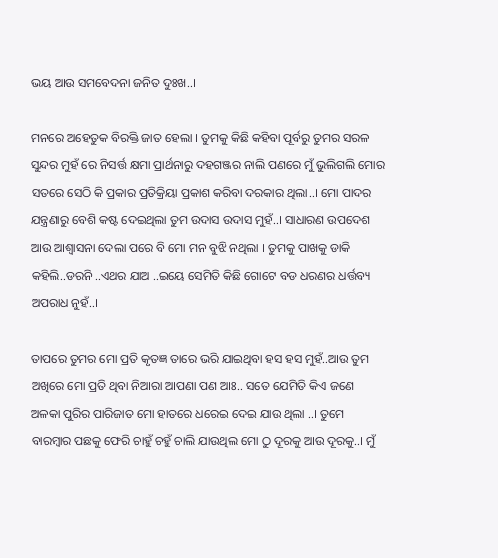ଭୟ ଆଉ ସମବେଦନା ଜନିତ ଦୁଃଖ..।

ମନରେ ଅହେତୁକ ବିରକ୍ତି ଜାତ ହେଲା । ତୁମକୁ କିଛି କହିବା ପୂର୍ବରୁ ତୁମର ସରଳ ସୁନ୍ଦର ମୁହଁ ରେ ନିସର୍ତ୍ତ କ୍ଷମା ପ୍ରାର୍ଥନାରୁ ଦହଗଞ୍ଜର ନାଲି ପଣରେ ମୁଁ ଭୁଲିଗଲି ମୋର ସତରେ ସେଠି କି ପ୍ରକାର ପ୍ରତିକ୍ରିୟା ପ୍ରକାଶ କରିବା ଦରକାର ଥିଲା..। ମୋ ପାଦର ଯନ୍ତ୍ରଣାରୁ ବେଶି କଷ୍ଟ ଦେଇଥିଲା ତୁମ ଉଦାସ ଉଦାସ ମୁହଁ..। ସାଧାରଣ ଉପଦେଶ ଆଉ ଆଶ୍ବାସନା ଦେଲା ପରେ ବି ମୋ ମନ ବୁଝି ନଥିଲା । ତୁମକୁ ପାଖକୁ ଡାକି କହିଲି..ଡରନି ..ଏଥର ଯାଅ ..ଇୟେ ସେମିତି କିଛି ଗୋଟେ ବଡ ଧରଣର ଧର୍ତ୍ତବ୍ୟ ଅପରାଧ ନୁହଁ..।

ତାପରେ ତୁମର ମୋ ପ୍ରତି କୃତଜ୍ଞ ତାରେ ଭରି ଯାଇଥିବା ହସ ହସ ମୁହଁ..ଆଉ ତୁମ ଅଖିରେ ମୋ ପ୍ରତି ଥିବା ନିଆରା ଆପଣା ପଣ ଆଃ.. ସତେ ଯେମିତି କିଏ ଜଣେ ଅଳକା ପୁରିର ପାରିଜାତ ମୋ ହାତରେ ଧରେଇ ଦେଇ ଯାଉ ଥିଲା ..। ତୁମେ ବାରମ୍ବାର ପଛକୁ ଫେରି ଚାହୁଁ ଚହୁଁ ଚାଲି ଯାଉଥିଲ ମୋ ଠୁ ଦୂରକୁ ଆଉ ଦୂରକୁ..। ମୁଁ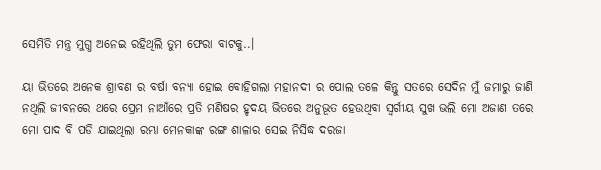ସେମିତି ମନ୍ତ୍ର ମୁଗ୍ଧ ଅନେଇ ରହିଥିଲି ତୁମ ଫେରା ବାଟକୁ..।

ୟା ଭିତରେ ଅନେକ ଶ୍ରାବଣ ର ବର୍ଷା ବନ୍ୟା ହୋଇ ବୋହିଗଲା ମହାନଦୀ ର ପୋଲ ତଳେ କିନ୍ତୁ ସତରେ ସେଦିନ ମୁଁ ଜମାରୁ ଜାଣି ନଥିଲି ଜୀବନରେ ଥରେ ପ୍ରେମ ନାଆଁରେ ପ୍ରତି ମଣିଷର ହୃଦୟ ଭିତରେ ଅନୁଭୂତ ହେଉଥିବା ସ୍ଵର୍ଗୀୟ ସୁଖ ଭଲି ମୋ ଅଜାଣ ତରେ ମୋ ପାଦ ବି ପଡି ଯାଇଥିଲା ରମ୍ଭା ମେନକାଙ୍କ ରଙ୍ଗ ଶାଳାର ସେଇ ନିସିଦ୍ଧ ଦରଜା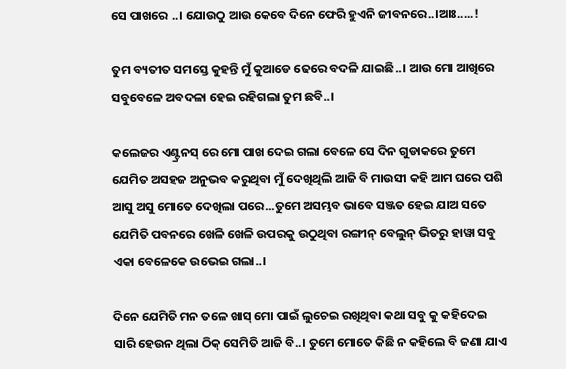ସେ ପାଖରେ ..। ଯୋଉଠୁ ଆଉ କେବେ ଦିନେ ଫେରି ହୁଏନି ଜୀବନରେ..।ଆଃ.....!

ତୁମ ବ୍ୟତୀତ ସମସ୍ତେ କୁହନ୍ତି ମୁଁ କୁଆଡେ ଢେରେ ବଦଳି ଯାଇଛି..। ଆଉ ମୋ ଆଖିରେ ସବୁବେଳେ ଅବଦଳା ହେଇ ରହିଗଲା ତୁମ ଛବି..।

କଲେଜର ଏଣ୍ଟ୍ରନସ୍ ରେ ମୋ ପାଖ ଦେଇ ଗଲା ବେଳେ ସେ ଦିନ ଗୁଡାକରେ ତୁମେ ଯେମିତ ଅସହଜ ଅନୁଭବ କରୁଥିବା ମୁଁ ଦେଖିଥିଲି ଆଜି ବି ମାଉସୀ କହି ଆମ ଘରେ ପଶି ଆସୁ ଅସୁ ମୋତେ ଦେଖିଲା ପରେ...ତୁମେ ଅସମ୍ଭବ ଭାବେ ସଞ୍ଜତ ହେଇ ଯାଅ ସତେ ଯେମିତି ପବନରେ ଖେଳି ଖେଳି ଉପରକୁ ଉଠୁଥିବା ରଙ୍ଗୀନ୍ ବେଲୁନ୍ ଭିତରୁ ହାୱା ସବୁ ଏକା ବେଳେକେ ଉଭେଇ ଗଲା..।

ଦିନେ ଯେମିତି ମନ ତଳେ ଖାସ୍ ମୋ ପାଇଁ ଲୁଚେଇ ରଖିଥିବା କଥା ସବୁ କୁ କହିଦେଇ ସାରି ହେଉନ ଥିଲା ଠିକ୍ ସେମିତି ଆଜି ବି..। ତୁମେ ମୋତେ କିଛି ନ କହିଲେ ବି ଜଣା ଯାଏ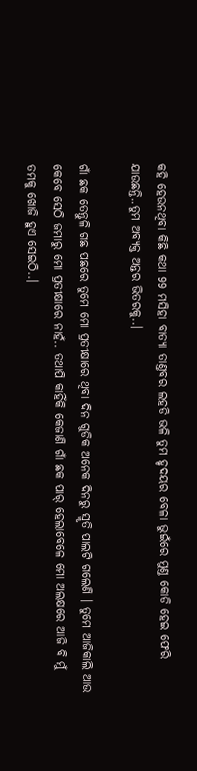କହି ହେଉନଥିବା କିଛି କଥା 99 ମସିହା ବାତ୍ୟା ତାଣ୍ତବର ଲହଡି ଭଳି ତୁମ ହୃଦୟର ବେଳା ଭୁଇଁରେ ମୁଣ୍ତ କୋଡି ହେଇ ଫେରି ଯାଉଛନ୍ତି..ତୁମ ଅବ୍ୟକ୍ତ ଅନ୍ତର ଭିତରକୁ..।

ଗାଁ ଛକ ତେନ୍ତୁଳି ଗଛ ପଛରେ ତୁମେ ମୋ ପ୍ରତୀକ୍ଷାରେ ଥିବା ଦିନ ଗୁଡିକ ଅନେକ ଦିନରୁ ସ୍ମୃତି ପାଲଟି ଗଲେଣି । ତୁମେ ଆଜିକାଲି ଆଉ କେବେ ସେଠି ଜମାରୁ ମୋ ପ୍ରତୀକ୍ଷାରେ ନାହଁ.. ତଥାପି କାହିଁକି କେଜାଣି ଗାଁ ଛକ ପାର୍ ହେଲାବେଳେ ମୋ ଅଲକ୍ଷରେ ଆଜି ବି ମୁଁ ତମକୁ ଖୋଜି ହୁଏ ସେଇଠି..।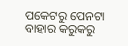ପକେଟରୁ ପେନଟା ବାହାର କରୁକରୁ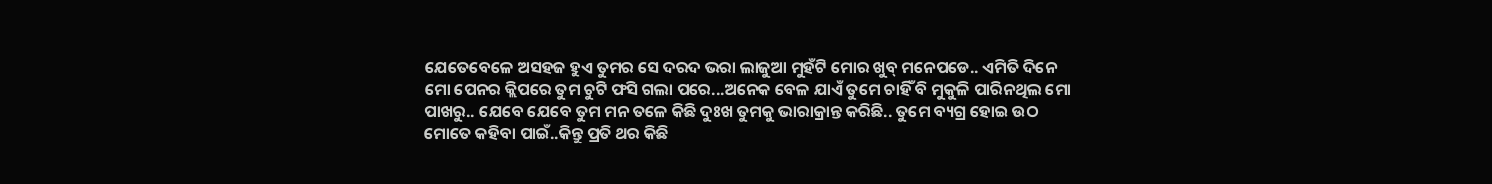ଯେତେବେଳେ ଅସହଜ ହୁଏ ତୁମର ସେ ଦରଦ ଭରା ଲାଜୁଆ ମୁହଁଟି ମୋର ଖୁବ୍ ମନେପଡେ.. ଏମିତି ଦିନେ ମୋ ପେନର କ୍ଲିପରେ ତୁମ ଚୁଟି ଫସି ଗଲା ପରେ...ଅନେକ ବେଳ ଯାଏଁ ତୁମେ ଚାହିଁ ବି ମୁକୁଳି ପାରିନଥିଲ ମୋ ପାଖରୁ.. ଯେବେ ଯେବେ ତୁମ ମନ ତଳେ କିଛି ଦୁଃଖ ତୁମକୁ ଭାରାକ୍ରାନ୍ତ କରିଛି.. ତୁମେ ବ୍ୟଗ୍ର ହୋଇ ଉଠ ମୋତେ କହିବା ପାଇଁ..କିନ୍ତୁ ପ୍ରତି ଥର କିଛି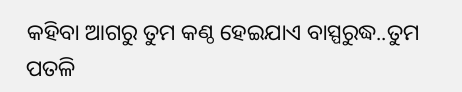କହିବା ଆଗରୁ ତୁମ କଣ୍ଠ ହେଇଯାଏ ବାସ୍ପରୁଦ୍ଧ..ତୁମ ପତଳି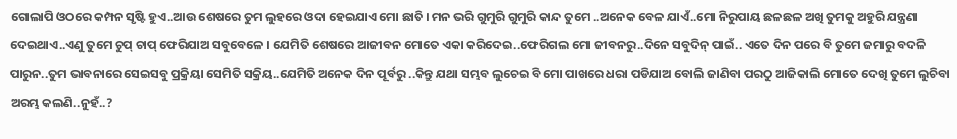ଗୋଲାପି ଓଠରେ କମ୍ପନ ସୃଷ୍ଟି ହୁଏ..ଆଉ ଶେଷରେ ତୁମ ଲୁହରେ ଓଦା ହେଇଯାଏ ମୋ ଛାତି । ମନ ଭରି ଗୁମୁରି ଗୁମୁରି କାନ୍ଦ ତୁମେ ..ଅନେକ ବେଳ ଯାଏଁ..ମୋ ନିରୁପାୟ ଛଳଛଳ ଅଖି ତୁମକୁ ଅହୁରି ଯନ୍ତ୍ରଣା ଦେଇଥାଏ..ଏଣୁ ତୁମେ ଚୁପ୍ ଚାପ୍ ଫେରିଯାଅ ସବୁବେଳେ । ଯେମିତି ଶେଷରେ ଆଜୀବନ ମୋତେ ଏକା କରିଦେଇ..ଫେରିଗଲ ମୋ ଜୀବନରୁ..ଦିନେ ସବୁଦିନ୍ ପାଇଁ.. ଏତେ ଦିନ ପରେ ବି ତୁମେ ଜମାରୁ ବଦଳି ପାରୁନ..ତୁମ ଭାବନାରେ ସେଇସବୁ ପ୍ରକ୍ରିୟା ସେମିତି ସକ୍ରିୟ..ଯେମିତି ଅନେକ ଦିନ ପୂର୍ବରୁ ..କିନ୍ତୁ ଯଥା ସମ୍ଭବ ଲୁଚେଇ ବି ମୋ ପାଖରେ ଧରା ପଡିଯାଅ ବୋଲି ଜାଣିବା ପରଠୁ ଆଜିକାଲି ମୋତେ ଦେଖି ତୁମେ ଲୁଚିବା ଅରମ୍ଭ କଲଣି..ନୁହଁ..?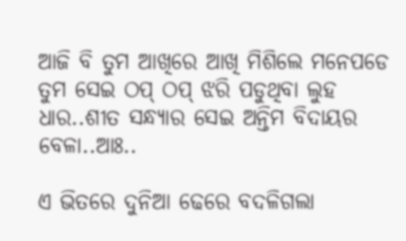ଆଜି ବି ତୁମ ଆଖିରେ ଆଖି ମିଶିଲେ ମନେପଡେ ତୁମ ସେଇ ଠପ୍ ଠପ୍ ଝରି ପଡୁଥିବା ଲୁହ ଧାର..ଶୀତ ସନ୍ଧ୍ୟାର ସେଇ ଅନ୍ତିମ ବିଦାୟର ବେଳା..ଆଃ..

ଏ ଭିତରେ ଦୁନିଆ ଢେରେ ବଦଳିଗଲା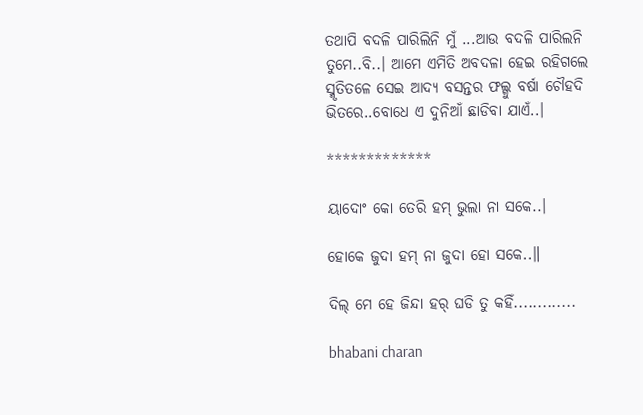ତଥାପି ବଦଳି ପାରିଲିନି ମୁଁ ...ଆଉ ବଦଳି ପାରିଲନି ତୁମେ..ବି..। ଆମେ ଏମିତି ଅବଦଳା ହେଇ ରହିଗଲେ ସ୍ମୃତିତଳେ ସେଇ ଆଦ୍ୟ ବସନ୍ତର ଫଲ୍ଗୁ ବର୍ଷା ଚୌହଦି ଭିତରେ..ବୋଧେ ଏ ଦୁନିଆଁ ଛାଡିବା ଯାଏଁ..।

*************

ୟାଦୋଂ କୋ ତେରି ହମ୍ ଭୁଲା ନା ସକେ..।

ହୋକେ ଜୁଦା ହମ୍ ନା ଜୁଦା ହୋ ସକେ..॥

ଦିଲ୍ ମେ ହେ ଜିନ୍ଦା ହର୍ ଘଡି ତୁ କହିଁ.............

bhabani charan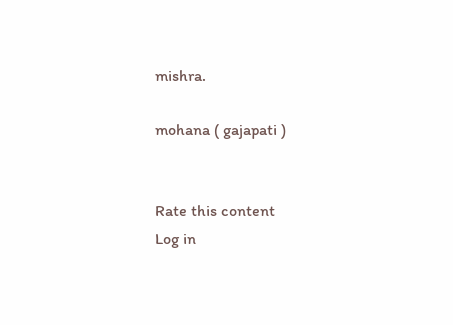mishra.

mohana ( gajapati )


Rate this content
Log in